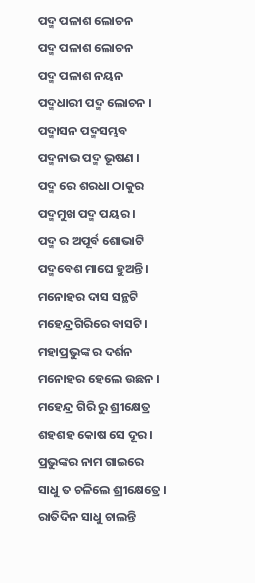ପଦ୍ମ ପଳାଶ ଲୋଚନ
ପଦ୍ମ ପଳାଶ ଲୋଚନ
ପଦ୍ମ ପଳାଶ ନୟନ
ପଦ୍ମଧାରୀ ପଦ୍ମ ଲୋଚନ ।
ପଦ୍ମାସନ ପଦ୍ମସମ୍ଭବ
ପଦ୍ମନାଭ ପଦ୍ମ ଭୂଷଣ ।
ପଦ୍ମ ରେ ଶରଧା ଠାକୁର
ପଦ୍ମମୁଖ ପଦ୍ମ ପୟର ।
ପଦ୍ମ ର ଅପୂର୍ବ ଶୋଭାଟି
ପଦ୍ମବେଶ ମାଘେ ହୁଅନ୍ତି ।
ମନୋହର ଦାସ ସନ୍ଥଟି
ମହେନ୍ଦ୍ରଗିରିରେ ବାସଟି ।
ମହାପ୍ରଭୁଙ୍କ ର ଦର୍ଶନ
ମନୋହର ହେଲେ ଉଛନ ।
ମହେନ୍ଦ୍ର ଗିରି ରୁ ଶ୍ରୀକ୍ଷେତ୍ର
ଶହଶହ କୋଷ ସେ ଦୂର ।
ପ୍ରଭୁଙ୍କର ନାମ ଗାଇରେ
ସାଧୁ ତ ଚଳିଲେ ଶ୍ରୀକ୍ଷେତ୍ରେ ।
ରାତିଦିନ ସାଧୁ ଚାଲନ୍ତି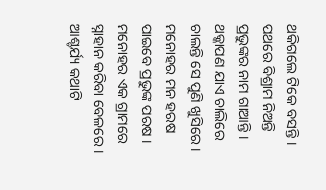ଥକିଗଲେ ଟିକେ ବସନ୍ତି ।
ପଥରେ ବିଶ୍ରାମ ନିଅନ୍ତି
ପ୍ରଭୁଙ୍କର ନାମ ଗାଆନ୍ତି ।
ଥକ୍କାପଣ ଯାଏ ଚାଲିରେ
ଚାଲନ୍ତି ସେ ପୁଣି ଖୁସିରେ ।
ମନୋହର ମନ ହରଷ
ପାଇବେ ପ୍ରଭୁଙ୍କ ପରଷ ।
ମନୋହର ଏକ ଗ୍ରାମରେ
ସ୍ନାହାନ କରିବା ବେଳରେ ।
ଆଶ୍ଚର୍ଯ୍ୟ କଥାଟି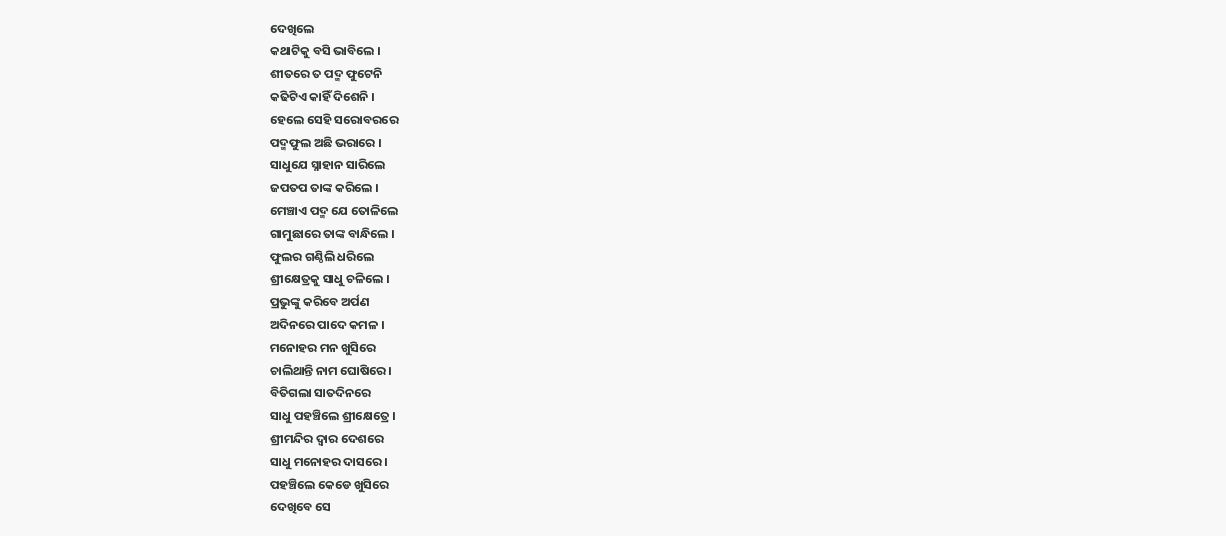ଦେଖିଲେ
କଥାଟିକୁ ବସି ଭାବିଲେ ।
ଶୀତରେ ତ ପଦ୍ମ ଫୁଟେନି
କଢିଟିଏ କାହିଁ ଦିଶେନି ।
ହେଲେ ସେହି ସରୋବରରେ
ପଦ୍ମଫୁଲ ଅଛି ଭରାରେ ।
ସାଧୁଯେ ସ୍ନାହାନ ସାରିଲେ
ଜପତପ ତାଙ୍କ କରିଲେ ।
ମେଞ୍ଚାଏ ପଦ୍ମ ଯେ ତୋଳିଲେ
ଗାମୁଛାରେ ତାଙ୍କ ବାନ୍ଧିଲେ ।
ଫୁଲର ଗଣ୍ଠିଲି ଧରିଲେ
ଶ୍ରୀକ୍ଷେତ୍ରକୁ ସାଧୁ ଚଳିଲେ ।
ପ୍ରଭୁଙ୍କୁ କରିବେ ଅର୍ପଣ
ଅଦିନରେ ପାଦେ କମଳ ।
ମନୋହର ମନ ଖୁସିରେ
ଚାଲିଥାନ୍ତି ନାମ ଘୋଷିରେ ।
ବିତିଗଲା ସାତଦିନରେ
ସାଧୁ ପହଞ୍ଚିଲେ ଶ୍ରୀକ୍ଷେତ୍ରେ ।
ଶ୍ରୀମନ୍ଦିର ଦ୍ବାର ଦେଶରେ
ସାଧୁ ମନୋହର ଦାସରେ ।
ପହଞ୍ଚିଲେ କେଡେ ଖୁସିରେ
ଦେଖିବେ ସେ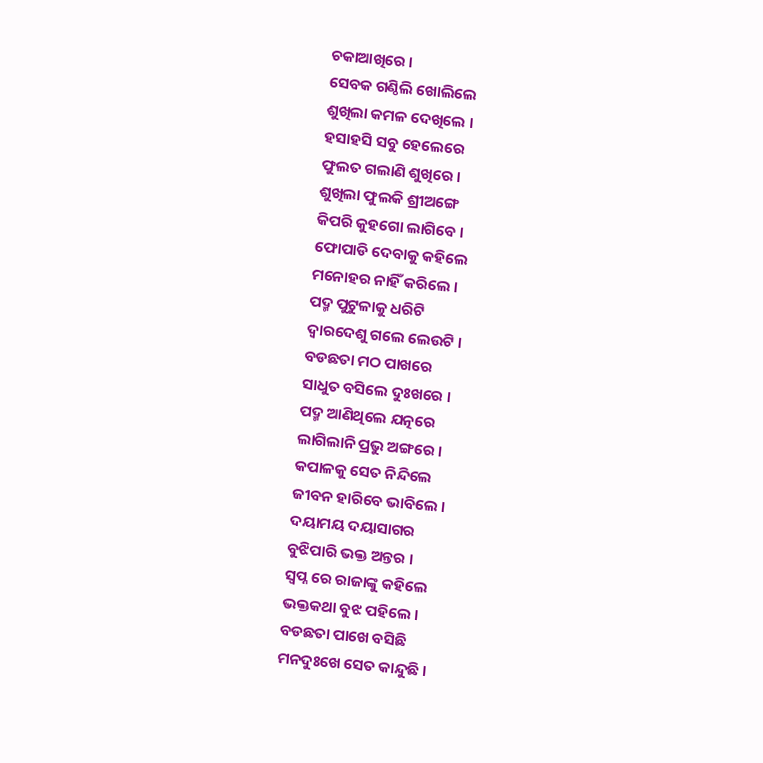ଚକାଆଖିରେ ।
ସେବକ ଗଣ୍ଠିଲି ଖୋଲିଲେ
ଶୁଖିଲା କମଳ ଦେଖିଲେ ।
ହସାହସି ସବୁ ହେଲେରେ
ଫୁଲତ ଗଲାଣି ଶୁଖିରେ ।
ଶୁଖିଲା ଫୁଲକି ଶ୍ରୀଅଙ୍ଗେ
କିପରି କୁହଗୋ ଲାଗିବେ ।
ଫୋପାଡି ଦେବାକୁ କହିଲେ
ମନୋହର ନାହିଁ କରିଲେ ।
ପଦ୍ମ ପୁଟୁଳାକୁ ଧରିଟି
ଦ୍ବାରଦେଶୁ ଗଲେ ଲେଉଟି ।
ବଡଛତା ମଠ ପାଖରେ
ସାଧୁତ ବସିଲେ ଦୁଃଖରେ ।
ପଦ୍ମ ଆଣିଥିଲେ ଯତ୍ନରେ
ଲାଗିଲାନି ପ୍ରଭୁ ଅଙ୍ଗରେ ।
କପାଳକୁ ସେତ ନିନ୍ଦିଲେ
ଜୀବନ ହାରିବେ ଭାବିଲେ ।
ଦୟାମୟ ଦୟାସାଗର
ବୁଝିପାରି ଭକ୍ତ ଅନ୍ତର ।
ସ୍ବପ୍ନ ରେ ରାଜାଙ୍କୁ କହିଲେ
ଭକ୍ତକଥା ବୁଝ ପହିଲେ ।
ବଡଛତା ପାଖେ ବସିଛି
ମନଦୁଃଖେ ସେତ କାନ୍ଦୁଛି ।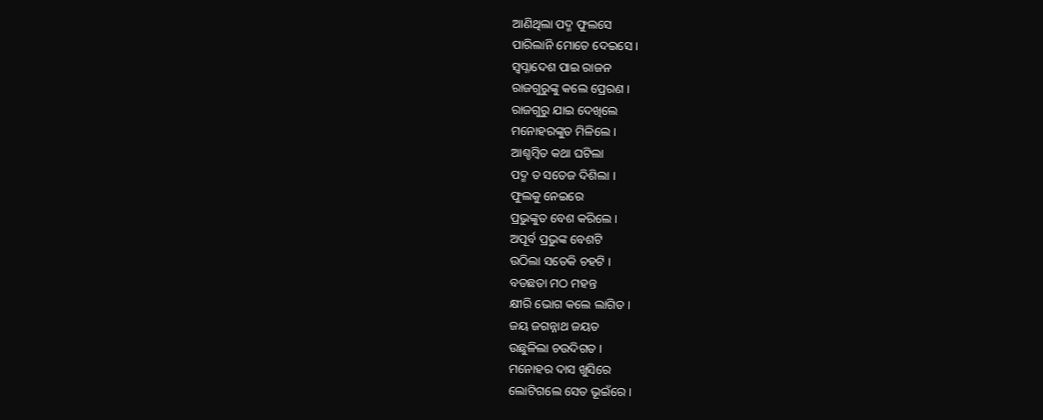ଆଣିଥିଲା ପଦ୍ମ ଫୁଲସେ
ପାରିଲାନି ମୋତେ ଦେଇସେ ।
ସ୍ବପ୍ନାଦେଶ ପାଇ ରାଜନ
ରାଜଗୁରୁଙ୍କୁ କଲେ ପ୍ରେରଣ ।
ରାଜଗୁରୁ ଯାଇ ଦେଖିଲେ
ମନୋହରଙ୍କୁତ ମିଳିଲେ ।
ଆଶ୍ଚମ୍ବିତ କଥା ଘଟିଲା
ପଦ୍ମ ତ ସତେଜ ଦିଶିଲା ।
ଫୁଲକୁ ନେଇରେ
ପ୍ରଭୁଙ୍କୁତ ବେଶ କରିଲେ ।
ଅପୂର୍ବ ପ୍ରଭୁଙ୍କ ବେଶଟି
ଉଠିଲା ସତେକି ଚହଟି ।
ବଡଛତା ମଠ ମହନ୍ତ
କ୍ଷୀରି ଭୋଗ କଲେ ଲାଗିତ ।
ଜୟ ଜଗନ୍ନାଥ ଜୟତ
ଉଛୁଳିଲା ଚଉଦିଗତ ।
ମନୋହର ଦାସ ଖୁସିରେ
ଲୋଟିଗଲେ ସେତ ଭୂଇଁରେ ।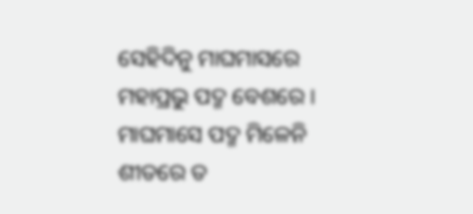ସେହିଦିନୁ ମାଘମାସରେ
ମହାପ୍ରଭୁ ପଦ୍ମ ବେଶରେ ।
ମାଘମାସେ ପଦ୍ମ ମିଳେନି
ଶୀତରେ ତ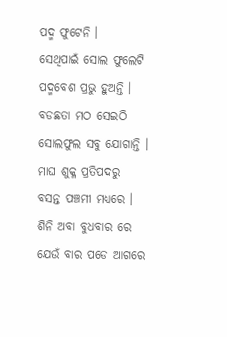ପଦ୍ମ ଫୁଟେନି ।
ସେଥିପାଇଁ ସୋଲ ଫୁଲେଟି
ପଦ୍ମବେଶ ପ୍ରଭୁ ହୁଅନ୍ତି ।
ବଡଛତା ମଠ ସେଇଠି
ସୋଲଫୁଲ ସବୁ ଯୋଗାନ୍ତି ।
ମାଘ ଶୁକ୍ଳ ପ୍ରତିପଦରୁ
ବସନ୍ତ ପଞ୍ଚମୀ ମଧ୍ୟରେ ।
ଶିନି ଅବା ବୁଧବାର ରେ
ଯେଉଁ ବାର ପଡେ ଆଗରେ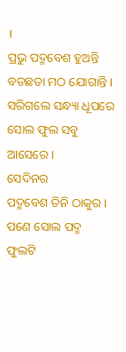।
ପ୍ରଭୁ ପଦ୍ମବେଶ ହୁଅନ୍ତି
ବଡଛତା ମଠ ଯୋଗାନ୍ତି ।
ସରିଗଲେ ସନ୍ଧ୍ୟା ଧୂପରେ
ସୋଲ ଫୁଲ ସବୁ ଆସେରେ ।
ସେଦିନର
ପଦ୍ମବେଶ ତିନି ଠାକୁର ।
ପଣେ ସୋଲ ପଦ୍ମ ଫୁଲଟି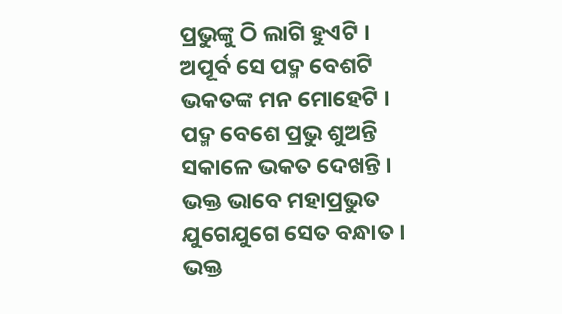ପ୍ରଭୁଙ୍କୁ ଠି ଲାଗି ହୁଏଟି ।
ଅପୂର୍ବ ସେ ପଦ୍ମ ବେଶଟି
ଭକତଙ୍କ ମନ ମୋହେଟି ।
ପଦ୍ମ ବେଶେ ପ୍ରଭୁ ଶୁଅନ୍ତି
ସକାଳେ ଭକତ ଦେଖନ୍ତି ।
ଭକ୍ତ ଭାବେ ମହାପ୍ରଭୁତ
ଯୁଗେଯୁଗେ ସେତ ବନ୍ଧାତ ।
ଭକ୍ତ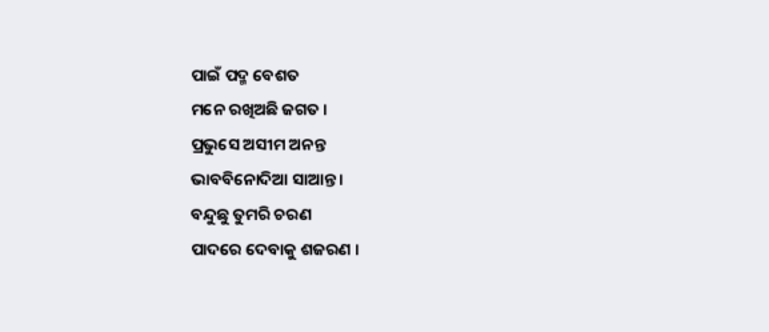ପାଇଁ ପଦ୍ମ ବେଶତ
ମନେ ରଖିଅଛି ଜଗତ ।
ପ୍ରଭୁସେ ଅସୀମ ଅନନ୍ତ
ଭାବବିନୋଦିଆ ସାଆନ୍ତ ।
ବନ୍ଦୁଛୁ ତୁମରି ଚରଣ
ପାଦରେ ଦେବାକୁ ଶଜରଣ ।